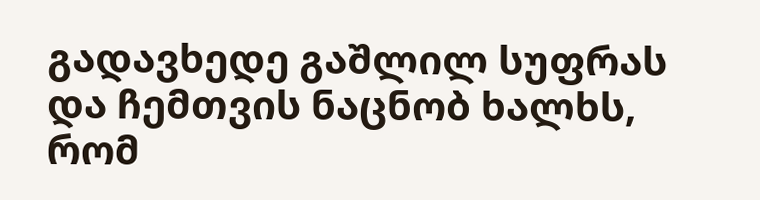გადავხედე გაშლილ სუფრას და ჩემთვის ნაცნობ ხალხს,
რომ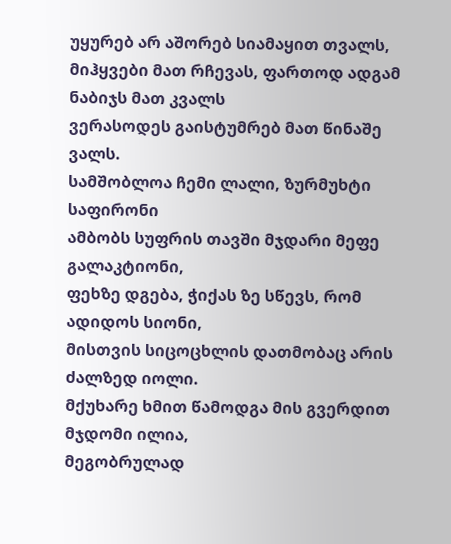უყურებ არ აშორებ სიამაყით თვალს,
მიჰყვები მათ რჩევას, ფართოდ ადგამ ნაბიჯს მათ კვალს
ვერასოდეს გაისტუმრებ მათ წინაშე ვალს.
სამშობლოა ჩემი ლალი, ზურმუხტი საფირონი
ამბობს სუფრის თავში მჯდარი მეფე გალაკტიონი,
ფეხზე დგება, ჭიქას ზე სწევს, რომ ადიდოს სიონი,
მისთვის სიცოცხლის დათმობაც არის ძალზედ იოლი.
მქუხარე ხმით წამოდგა მის გვერდით მჯდომი ილია,
მეგობრულად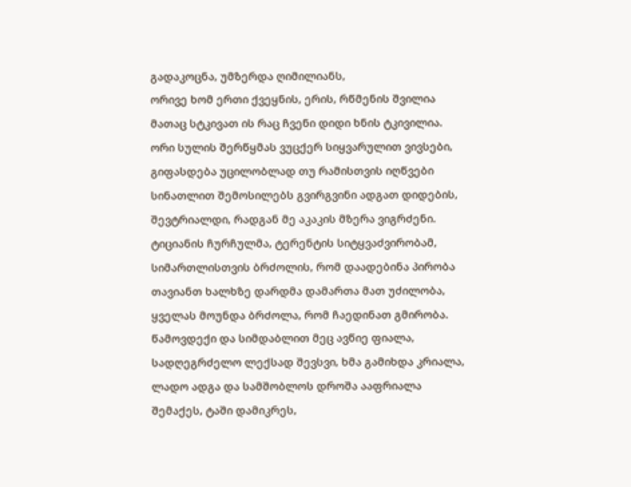გადაკოცნა, უმზერდა ღიმილიანს,
ორივე ხომ ერთი ქვეყნის, ერის, რწმენის შვილია
მათაც სტკივათ ის რაც ჩვენი დიდი ხნის ტკივილია.
ორი სულის შერწყმას ვუცქერ სიყვარულით ვივსები,
გიფასდება უცილობლად თუ რამისთვის იღწვები
სინათლით შემოსილებს გვირგვინი ადგათ დიდების,
შევტრიალდი, რადგან მე აკაკის მზერა ვიგრძენი.
ტიციანის ჩურჩულმა, ტერენტის სიტყვაძვირობამ,
სიმართლისთვის ბრძოლის, რომ დაადებინა პირობა
თავიანთ ხალხზე დარდმა დამართა მათ უძილობა,
ყველას მოუნდა ბრძოლა, რომ ჩაედინათ გმირობა.
წამოვდექი და სიმდაბლით მეც ავწიე ფიალა,
სადღეგრძელო ლექსად შევსვი, ხმა გამიხდა კრიალა,
ლადო ადგა და სამშობლოს დროშა ააფრიალა
შემაქეს, ტაში დამიკრეს,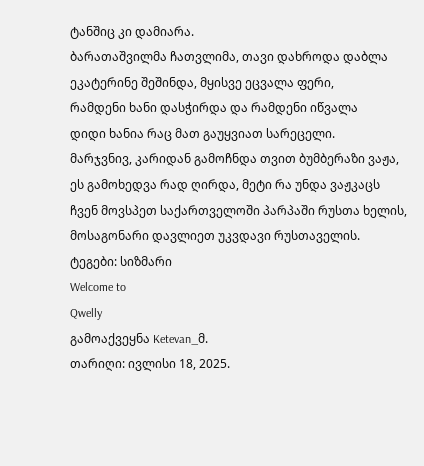ტანშიც კი დამიარა.
ბარათაშვილმა ჩათვლიმა, თავი დახროდა დაბლა
ეკატერინე შეშინდა, მყისვე ეცვალა ფერი,
რამდენი ხანი დასჭირდა და რამდენი იწვალა
დიდი ხანია რაც მათ გაუყვიათ სარეცელი.
მარჯვნივ, კარიდან გამოჩნდა თვით ბუმბერაზი ვაჟა,
ეს გამოხედვა რად ღირდა, მეტი რა უნდა ვაჟკაცს
ჩვენ მოვსპეთ საქართველოში პარპაში რუსთა ხელის,
მოსაგონარი დავლიეთ უკვდავი რუსთაველის.
ტეგები: სიზმარი
Welcome to
Qwelly
გამოაქვეყნა Ketevan_მ.
თარიღი: ივლისი 18, 2025.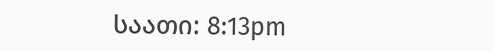საათი: 8:13pm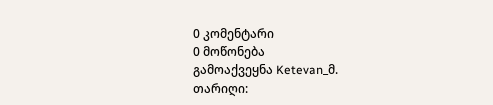0 კომენტარი
0 მოწონება
გამოაქვეყნა Ketevan_მ.
თარიღი: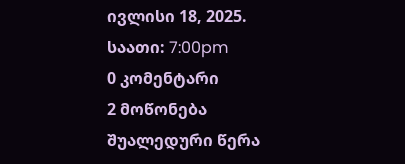ივლისი 18, 2025.
საათი: 7:00pm
0 კომენტარი
2 მოწონება
შუალედური წერა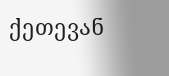ქეთევან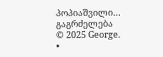პოპიაშვილი…
გაგრძელება
© 2025 George.
•